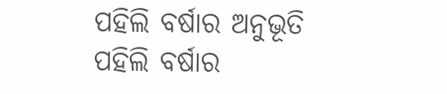ପହିଲି ବର୍ଷାର ଅନୁଭୂତି
ପହିଲି ବର୍ଷାର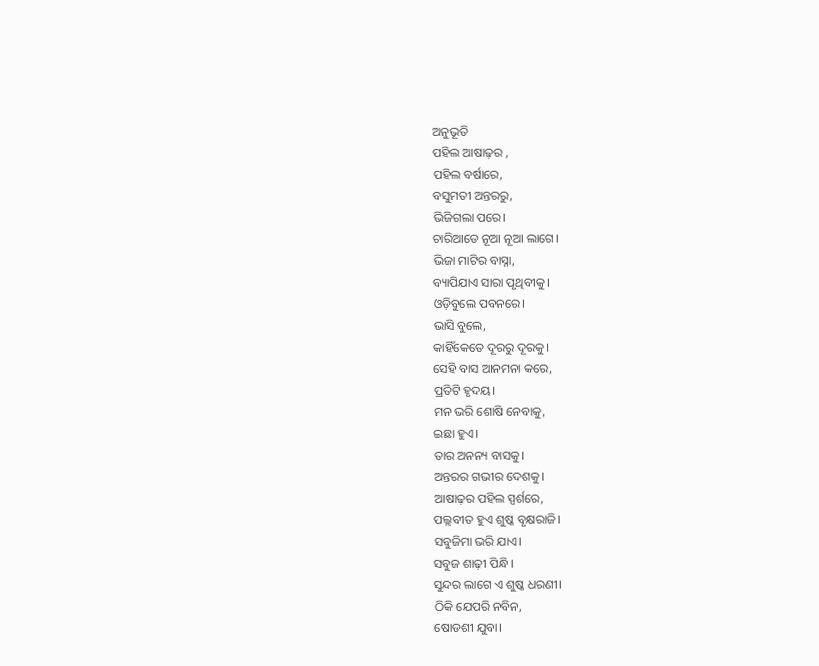ଅନୁଭୂତି
ପହିଲ ଆଷାଢ଼ର ,
ପହିଲ ବର୍ଷାରେ,
ବସୁମତୀ ଅନ୍ତରରୁ,
ଭିଜିଗଲା ପରେ।
ଚାରିଆଡେ ନୂଆ ନୂଆ ଲାଗେ।
ଭିଜା ମାଟିର ବାସ୍ନା,
ବ୍ୟାପିଯାଏ ସାରା ପୃଥିବୀକୁ।
ଓଡ଼ିବୁଲେ ପବନରେ।
ଭାସି ବୁଲେ,
କାହିଁକେତେ ଦୂରରୁ ଦୂରକୁ।
ସେହି ବାସ ଆନମନା କରେ,
ପ୍ରତିଟି ହୃଦୟ।
ମନ ଭରି ଶୋଷି ନେବାକୁ,
ଇଛା ହୁଏ।
ତାର ଅନନ୍ୟ ବାସକୁ।
ଅନ୍ତରର ଗଭୀର ଦେଶକୁ।
ଆଷାଢ଼ର ପହିଲ ସ୍ପର୍ଶରେ,
ପଲ୍ଲବୀତ ହୁଏ ଶୁଷ୍କ ବୃକ୍ଷରାଜି।
ସବୁଜିମା ଭରି ଯାଏ।
ସବୁଜ ଶାଢ଼ୀ ପିନ୍ଧି।
ସୁନ୍ଦର ଲାଗେ ଏ ଶୁଷ୍କ ଧରଣୀ।
ଠିକି ଯେପରି ନବିନ,
ଷୋଡଶୀ ଯୁବା।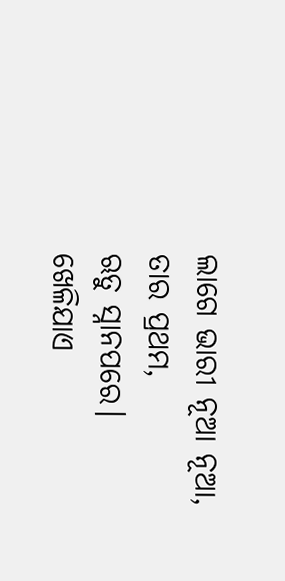ଲାଗେ ଭାରୀ ନୂଆ ନୂଆ,
ତାର ପ୍ରଥମ,
ଋତୁ ସ୍ନାନପରେ।
ଖେଳିଯାଏ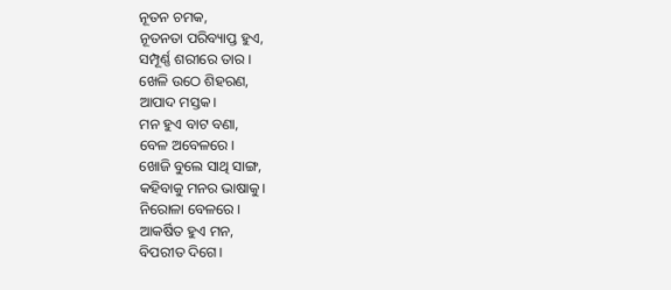ନୂତନ ଚମକ,
ନୂତନତା ପରିବ୍ୟାପ୍ତ ହୁଏ,
ସମ୍ପୂର୍ଣ୍ଣ ଶରୀରେ ତାର।
ଖେଳି ଉଠେ ଶିହରଣ,
ଆପାଦ ମସ୍ତକ।
ମନ ହୁଏ ବାଟ ବଣା,
ବେଳ ଅବେଳରେ।
ଖୋଜି ବୁଲେ ସାଥି ସାଙ୍ଗ,
କହିବାକୁ ମନର ଭାଷାକୁ।
ନିରୋଳା ବେଳରେ।
ଆକର୍ଷିତ ହୁଏ ମନ,
ବିପରୀତ ଦିଗେ।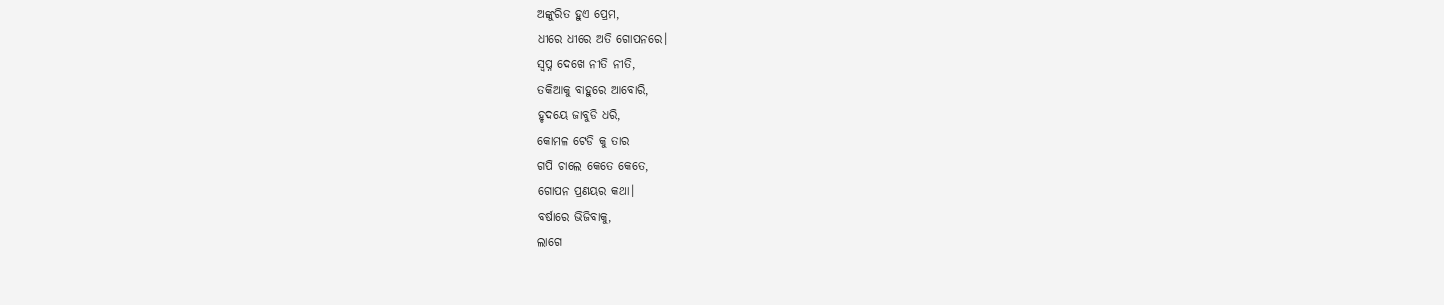ଅଙ୍କୁରିତ ହୁଏ ପ୍ରେମ,
ଧୀରେ ଧୀରେ ଅତି ଗୋପନରେ।
ସ୍ବପ୍ନ ଦେଖେ ନୀତି ନୀତି,
ତକିଆକୁ ବାହୁରେ ଆବୋରି,
ହୃଦୟେ ଜାବୁଡି ଧରି,
କୋମଳ ଟେଡି କୁ ତାର
ଗପି ଚାଲେ କେତେ କେତେ,
ଗୋପନ ପ୍ରଣୟର କଥା।
ବର୍ଷାରେ ଭିଜିବାକୁ,
ଲାଗେ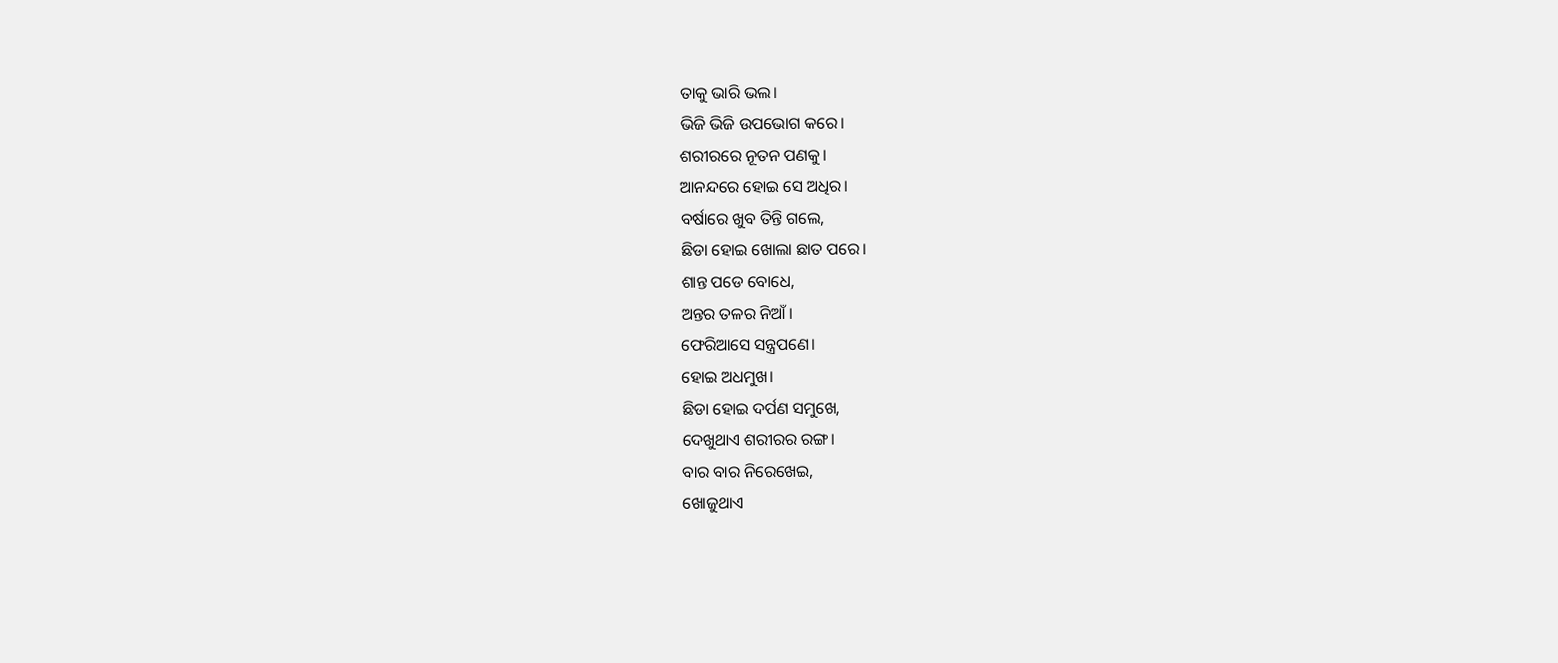ତାକୁ ଭାରି ଭଲ।
ଭିଜି ଭିଜି ଉପଭୋଗ କରେ।
ଶରୀରରେ ନୂତନ ପଣକୁ।
ଆନନ୍ଦରେ ହୋଇ ସେ ଅଧିର।
ବର୍ଷାରେ ଖୁବ ତିନ୍ତି ଗଲେ,
ଛିଡା ହୋଇ ଖୋଲା ଛାତ ପରେ।
ଶାନ୍ତ ପଡେ ବୋଧେ,
ଅନ୍ତର ତଳର ନିଆଁ।
ଫେରିଆସେ ସନ୍ତ୍ରପଣେ।
ହୋଇ ଅଧମୁଖ।
ଛିଡା ହୋଇ ଦର୍ପଣ ସମୁଖେ,
ଦେଖୁଥାଏ ଶରୀରର ରଙ୍ଗ।
ବାର ବାର ନିରେଖେଇ,
ଖୋଜୁଥାଏ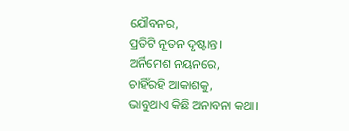ଯୌବନର,
ପ୍ରତିଟି ନୂତନ ଦୃଷ୍ଟାନ୍ତ।
ଅର୍ନିମେଶ ନୟନରେ,
ଚାହିଁରହି ଆକାଶକୁ,
ଭାବୁଥାଏ କିଛି ଅନାବନା କଥା।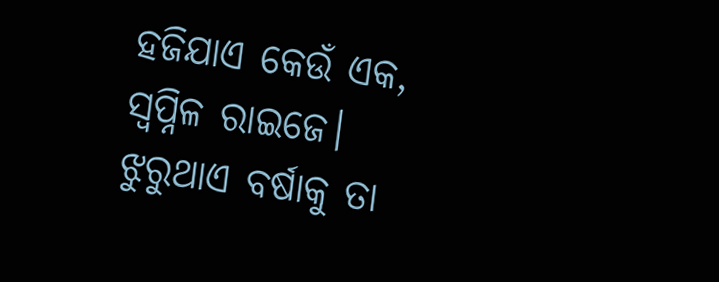ହଜିଯାଏ କେଉଁ ଏକ,
ସ୍ୱପ୍ନିଳ ରାଇଜେ।
ଝୁରୁଥାଏ ବର୍ଷାକୁ ତା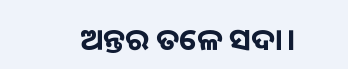ଅନ୍ତର ତଳେ ସଦା।